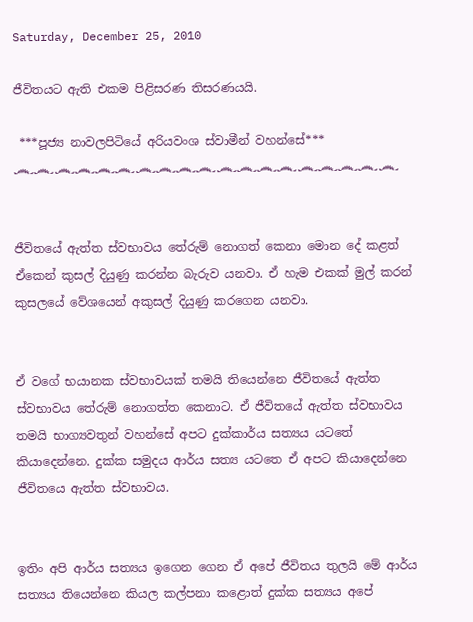Saturday, December 25, 2010

ජීවිතයට ඇති එකම පිළිසරණ තිසරණයයි.

 ***පූජ්‍ය නාවලපිටියේ අරියවංශ ස්වාමීන් වහන්සේ***
෴෴෴෴෴෴෴෴෴෴෴෴෴෴෴෴෴෴෴


ජීවිතයේ ඇත්ත ස්වභාවය තේරුම් නොගත් කෙනා මොන දේ කළත් ඒකෙන් කුසල් දියුණු කරන්න බැරුව යනවා. ඒ හැම එකක් මුල් කරන් කුසලයේ වේශයෙන් අකුසල් දියුණු කරගෙන යනවා.


ඒ වගේ භයානක ස්වභාවයක් තමයි තියෙන්නෙ ජීවිතයේ ඇත්ත ස්වභාවය තේරුම් නොගත්ත කෙනාට. ඒ ජීවිතයේ ඇත්ත ස්වභාවය තමයි භාග්‍යවතුන් වහන්සේ අපට දුක්කාර්ය සත්‍යය යටතේ කියාදෙන්නෙ. දුක්ක සමුදය ආර්ය සත්‍ය යටතෙ ඒ අපට කියාදෙන්නෙ ජීවිතයෙ ඇත්ත ස්වභාවය.


ඉතිං අපි ආර්ය සත්‍යය ඉගෙන ගෙන ඒ අපේ ජීවිතය තුලයි මේ ආර්ය සත්‍යය තියෙන්නෙ කියල කල්පනා කළොත් දුක්ක සත්‍යය අපේ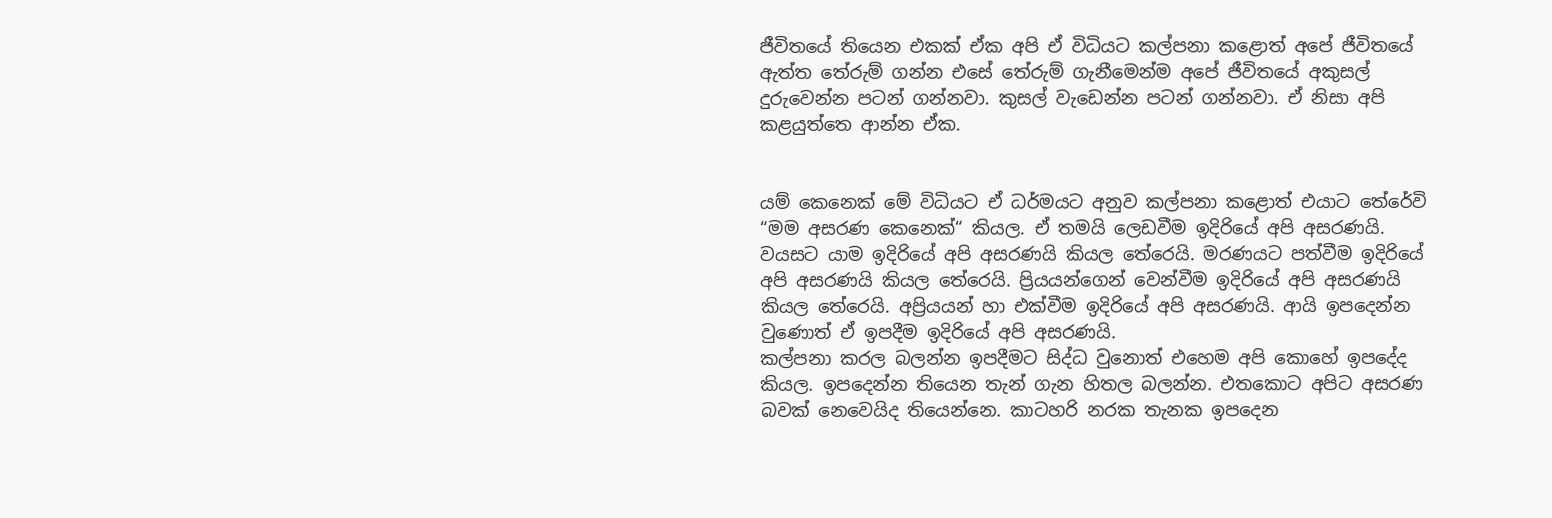ජීවිතයේ තියෙන එකක් ඒක අපි ඒ විධියට කල්පනා කළොත් අපේ ජීවිතයේ ඇත්ත තේරුම් ගන්න එසේ තේරුම් ගැනීමෙන්ම අපේ ජීවිතයේ අකුසල් දුරුවෙන්න පටන් ගන්නවා. කුසල් වැඩෙන්න පටන් ගන්නවා. ඒ නිසා අපි කළයුත්තෙ ආන්න ඒක.


යම් කෙනෙක් මේ විධියට ඒ ධර්මයට අනුව කල්පනා කළොත් එයාට තේරේවි “මම අසරණ කෙනෙක්“ කියල. ඒ තමයි ලෙඩවීම ඉදිරියේ අපි අසරණයි. වයසට යාම ඉදිරියේ අපි අසරණයි කියල තේරෙයි. මරණයට පත්වීම ඉදිරියේ අපි අසරණයි කියල තේරෙයි. ප්‍රියයන්ගෙන් වෙන්වීම ඉදිරියේ අපි අසරණයි කියල තේරෙයි. අප්‍රියයන් හා එක්වීම ඉදිරියේ අපි අසරණයි. ආයි ඉපදෙන්න වුණොත් ඒ ඉපදීම ඉදිරියේ අපි අසරණයි.
කල්පනා කරල බලන්න ඉපදීමට සිද්ධ වුනොත් එහෙම අපි කොහේ ඉපදේද කියල. ඉපදෙන්න තියෙන තැන් ගැන හිතල බලන්න. එතකොට අපිට අසරණ බවක් නෙවෙයිද තියෙන්නෙ. කාටහරි නරක තැනක ඉපදෙන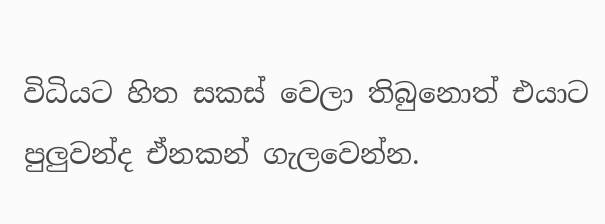විධියට හිත සකස් වෙලා තිබුනොත් එයාට පුලුවන්ද ඒනකන් ගැලවෙන්න.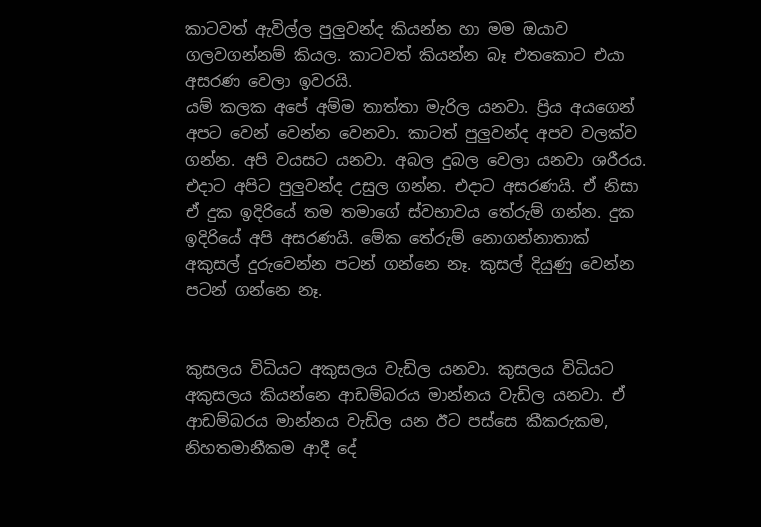කාටවත් ඇවිල්ල පුලුවන්ද කියන්න හා මම ඔයාව ගලවගන්නම් කියල. කාටවත් කියන්න බෑ එතකොට එයා අසරණ වෙලා ඉවරයි.
යම් කලක අපේ අම්ම තාත්තා මැරිල යනවා. ප්‍රිය අයගෙන් අපට වෙන් වෙන්න වෙනවා. කාටත් පුලුවන්ද අපව වලක්ව ගන්න. අපි වයසට යනවා. අබල දුබල වෙලා යනවා ශරීරය. එදාට අපිට පුලුවන්ද උසුල ගන්න. එදාට අසරණයි. ඒ නිසා ඒ දුක ඉදිරියේ තම තමාගේ ස්වභාවය තේරුම් ගන්න. දුක ඉදිරියේ අපි අසරණයි. මේක තේරුම් නොගන්නාතාක් අකුසල් දුරුවෙන්න පටන් ගන්නෙ නෑ. කුසල් දියුණු වෙන්න  පටන් ගන්නෙ නෑ.


කුසලය විධියට අකුසලය වැඩිල යනවා. කුසලය විධියට අකුසලය කියන්නෙ ආඩම්බරය මාන්නය වැඩිල යනවා. ඒ ආඩම්බරය මාන්නය වැඩිල යන ඊට පස්සෙ කීකරුකම, නිහතමානීකම ආදී දේ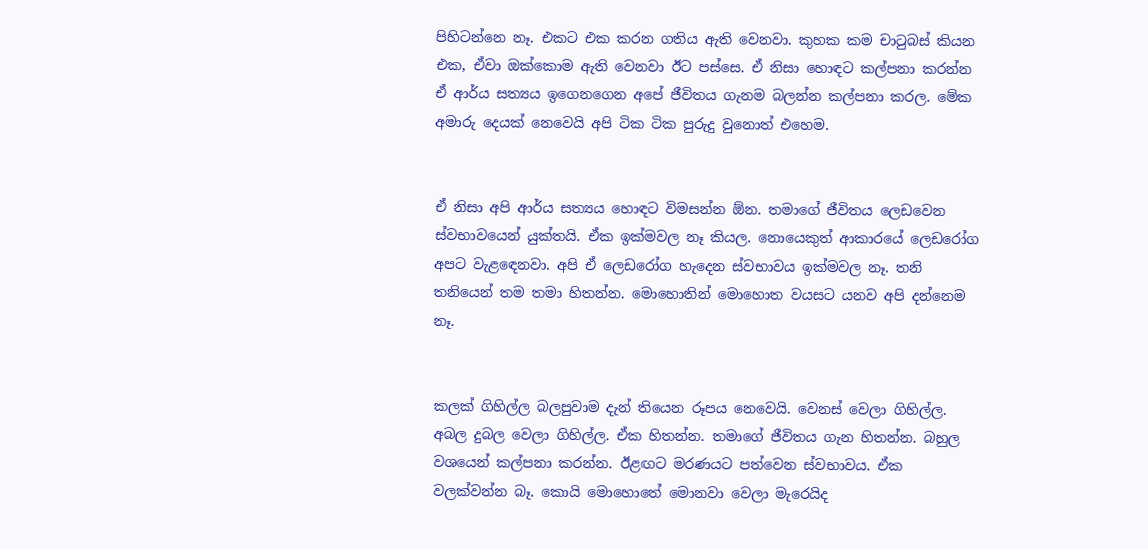පිහිටන්නෙ නෑ. එකට එක කරන ගතිය ඇති වෙනවා. කුහක කම චාටුබස් කියන එක, ඒවා ඔක්කොම ඇති වෙනවා ඊට පස්සෙ. ඒ නිසා හෙ‍ාඳට කල්පනා කරන්න ඒ ආර්ය සත්‍යය ඉගෙනගෙන අපේ ජීවිතය ගැනම බලන්න කල්පනා කරල. මේක අමාරු දෙයක් නෙවෙයි අපි ටික ටික පුරුදු වුනොත් එහෙම.


ඒ නිසා අපි ආර්ය සත්‍යය හෙ‍ාඳට විමසන්න ඕන. තමාගේ ජීවිතය ලෙඩවෙන ස්වභාවයෙන් යුක්තයි. ඒක ඉක්මවල නෑ කියල. නොයෙකුත් ආකාරයේ ලෙඩරෝග අපට වැළ‍ඳෙනවා. අපි ඒ ලෙඩරෝග හැදෙන ස්වභාවය ඉක්මවල නෑ. තනි තනියෙන් තම තමා හිතන්න. මොහෙ‍ාතින් මොහොත වයසට යනව අපි දන්නෙම නෑ.


කලක් ගිහිල්ල බලපුවාම දැන් තියෙන රූපය නෙවෙයි. වෙනස් වෙලා ගිහිල්ල. අබල දුබල වෙලා ගිහිල්ල. ඒක හිතන්න. තමාගේ ජීවිතය ගැන හිතන්න. බහුල වශයෙන් කල්පනා කරන්න. ඊළඟට මරණයට පත්වෙන ස්වභාවය. ඒක වලක්වන්න බෑ. කොයි මොහොතේ මොනවා වෙලා මැරෙයිද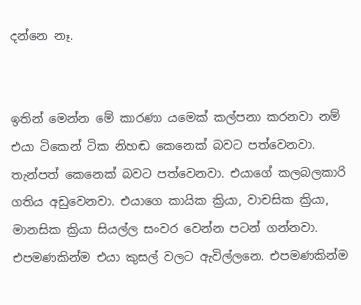දන්නෙ නෑ.


ඉතින් මෙන්න මේ කාරණා යමෙක් කල්පනා කරනවා නම් එයා ටිකෙන් ටික නිහඬ කෙනෙක් බවට පත්වෙනවා. තැන්පත් කෙනෙක් බවට පත්වෙනවා. එයාගේ කලබලකාරි ගතිය අඩුවෙනවා. එයාගෙ කායික ක්‍රියා, වාචසික ක්‍රියා, මානසික ක්‍රියා සියල්ල සංවර වෙන්න පටන් ගන්නවා. එපමණකින්ම එයා කුසල් වලට ඇවිල්ලනෙ. එපමණකින්ම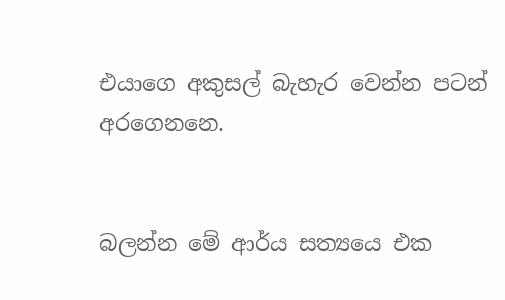එයාගෙ අකුසල් බැහැර වෙන්න පටන් අරගෙනනෙ.


බලන්න මේ ආර්ය සත්‍යයෙ එක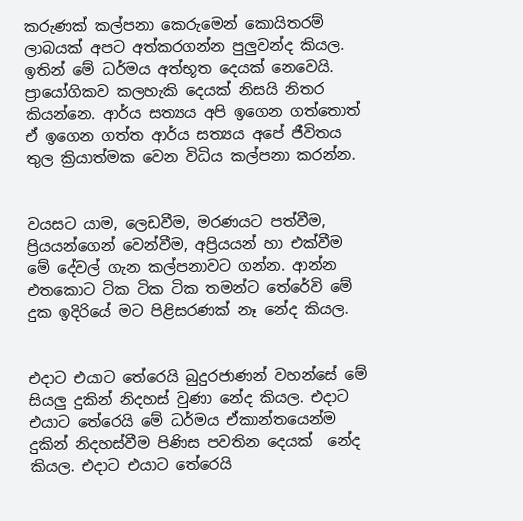කරුණක් කල්පනා කෙරුමෙන් කොයිතරම් ලාබයක් අපට අත්කරගන්න පුලුවන්ද කියල. ඉතින් මේ ධර්මය අත්භූත දෙයක් නෙවෙයි. ප්‍රායෝගිකව කලහැකි දෙයක් නිසයි නිතර කියන්නෙ. ආර්ය සත්‍යය අපි ඉගෙන ගත්තොත් ඒ ඉගෙන ගත්ත ආර්ය සත්‍යය අපේ ජීවිතය තුල ක්‍රියාත්මක වෙන විධිය කල්පනා කරන්න.


වයසට යාම, ලෙඩවීම, මරණයට පත්වීම, ප්‍රියයන්ගෙන් වෙන්වීම, අප්‍රියයන් හා එක්වීම මේ දේවල් ගැන කල්පනාවට ගන්න. ආන්න එතකොට ටික ටික ටික තමන්ට තේරේවි මේ දුක ඉදිරියේ මට පිළිසරණක් නෑ නේද කියල.


එදාට එයාට තේරෙයි බුදුරජාණන් වහන්සේ මේ සියලු දුකින් නිදහස් වුණා නේද කියල. එදාට එයාට තේරෙයි මේ ධර්මය ඒකාන්තයෙන්ම දුකින් නිදහස්වීම පිණිස පවතින දෙයක්  නේද කියල. එදාට එයාට තේරෙයි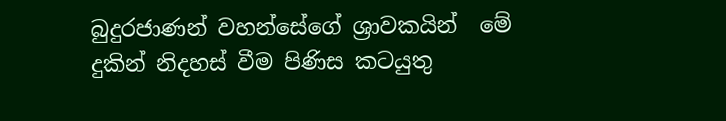බුදුරජාණන් වහන්සේගේ ශ්‍රාවකයින්  මේ දුකින් නිදහස් වීම පිණිස කටයුතු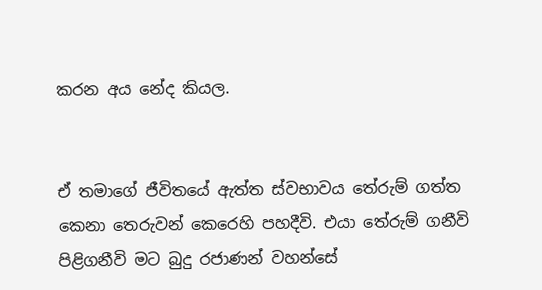කරන අය නේද කියල.


ඒ තමාගේ ජීවිතයේ ඇත්ත ස්වභාවය තේරුම් ගත්ත කෙනා තෙරුවන් කෙරෙහි පහදීවි. එයා තේරුම් ගනීවි පිළිගනීවි මට බුදු රජාණන් වහන්සේ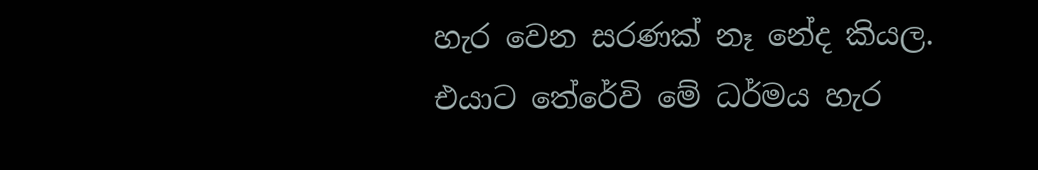හැර වෙන සරණක් නෑ නේද කියල. එයාට තේරේවි මේ ධර්මය හැර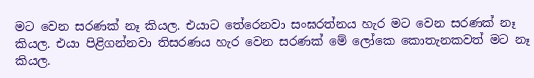මට වෙන සරණක් නෑ කියල. එයාට තේරෙනවා සංඝරත්නය හැර මට වෙන සරණක් නෑ කියල. එ‍යා පිළිගන්නවා තිසරණය හැර වෙන සරණක් මේ ලෝකෙ කොතැනකවත් මට නෑ කියල.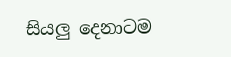සියලු දෙනාටම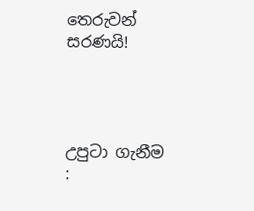තෙරුවන් සරණයි!




උපුටා ගැනීම :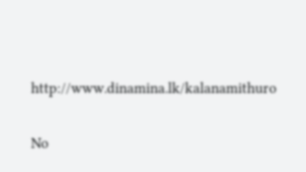http://www.dinamina.lk/kalanamithuro

No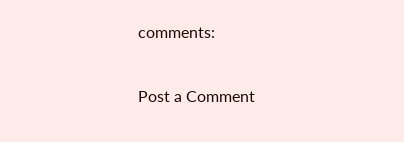comments:

Post a Comment